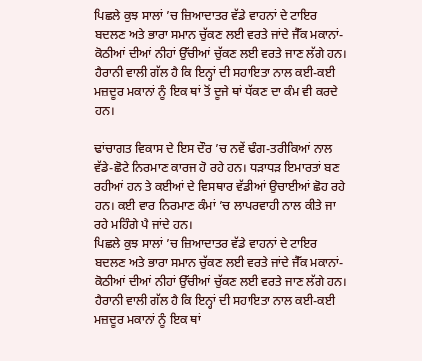ਪਿਛਲੇ ਕੁਝ ਸਾਲਾਂ ’ਚ ਜ਼ਿਆਦਾਤਰ ਵੱਡੇ ਵਾਹਨਾਂ ਦੇ ਟਾਇਰ ਬਦਲਣ ਅਤੇ ਭਾਰਾ ਸਮਾਨ ਚੁੱਕਣ ਲਈ ਵਰਤੇ ਜਾਂਦੇ ਜੈੱਕ ਮਕਾਨਾਂ-ਕੋਠੀਆਂ ਦੀਆਂ ਨੀਹਾਂ ਉੱਚੀਆਂ ਚੁੱਕਣ ਲਈ ਵਰਤੇ ਜਾਣ ਲੱਗੇ ਹਨ। ਹੈਰਾਨੀ ਵਾਲੀ ਗੱਲ ਹੈ ਕਿ ਇਨ੍ਹਾਂ ਦੀ ਸਹਾਇਤਾ ਨਾਲ ਕਈ-ਕਈ ਮਜ਼ਦੂਰ ਮਕਾਨਾਂ ਨੂੰ ਇਕ ਥਾਂ ਤੋਂ ਦੂਜੇ ਥਾਂ ਧੱਕਣ ਦਾ ਕੰਮ ਵੀ ਕਰਦੇ ਹਨ।

ਢਾਂਚਾਗਤ ਵਿਕਾਸ ਦੇ ਇਸ ਦੌਰ ’ਚ ਨਵੇਂ ਢੰਗ-ਤਰੀਕਿਆਂ ਨਾਲ ਵੱਡੇ-ਛੋਟੇ ਨਿਰਮਾਣ ਕਾਰਜ ਹੋ ਰਹੇ ਹਨ। ਧੜਾਧੜ ਇਮਾਰਤਾਂ ਬਣ ਰਹੀਆਂ ਹਨ ਤੇ ਕਈਆਂ ਦੇ ਵਿਸਥਾਰ ਵੱਡੀਆਂ ਉਚਾਈਆਂ ਛੋਹ ਰਹੇ ਹਨ। ਕਈ ਵਾਰ ਨਿਰਮਾਣ ਕੰਮਾਂ ’ਚ ਲਾਪਰਵਾਹੀ ਨਾਲ ਕੀਤੇ ਜਾ ਰਹੇ ਮਹਿੰਗੇ ਪੈ ਜਾਂਦੇ ਹਨ।
ਪਿਛਲੇ ਕੁਝ ਸਾਲਾਂ ’ਚ ਜ਼ਿਆਦਾਤਰ ਵੱਡੇ ਵਾਹਨਾਂ ਦੇ ਟਾਇਰ ਬਦਲਣ ਅਤੇ ਭਾਰਾ ਸਮਾਨ ਚੁੱਕਣ ਲਈ ਵਰਤੇ ਜਾਂਦੇ ਜੈੱਕ ਮਕਾਨਾਂ-ਕੋਠੀਆਂ ਦੀਆਂ ਨੀਹਾਂ ਉੱਚੀਆਂ ਚੁੱਕਣ ਲਈ ਵਰਤੇ ਜਾਣ ਲੱਗੇ ਹਨ। ਹੈਰਾਨੀ ਵਾਲੀ ਗੱਲ ਹੈ ਕਿ ਇਨ੍ਹਾਂ ਦੀ ਸਹਾਇਤਾ ਨਾਲ ਕਈ-ਕਈ ਮਜ਼ਦੂਰ ਮਕਾਨਾਂ ਨੂੰ ਇਕ ਥਾਂ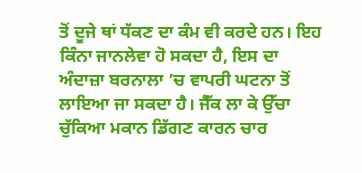ਤੋਂ ਦੂਜੇ ਥਾਂ ਧੱਕਣ ਦਾ ਕੰਮ ਵੀ ਕਰਦੇ ਹਨ। ਇਹ ਕਿੰਨਾ ਜਾਨਲੇਵਾ ਹੋ ਸਕਦਾ ਹੈ, ਇਸ ਦਾ ਅੰਦਾਜ਼ਾ ਬਰਨਾਲਾ ’ਚ ਵਾਪਰੀ ਘਟਨਾ ਤੋਂ ਲਾਇਆ ਜਾ ਸਕਦਾ ਹੈ। ਜੈੱਕ ਲਾ ਕੇ ਉੱਚਾ ਚੁੱਕਿਆ ਮਕਾਨ ਡਿੱਗਣ ਕਾਰਨ ਚਾਰ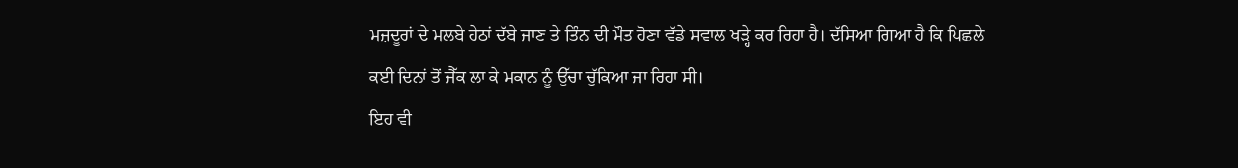ਮਜ਼ਦੂਰਾਂ ਦੇ ਮਲਬੇ ਹੇਠਾਂ ਦੱਬੇ ਜਾਣ ਤੇ ਤਿੰਨ ਦੀ ਮੌਤ ਹੋਣਾ ਵੱਡੇ ਸਵਾਲ ਖੜ੍ਹੇ ਕਰ ਰਿਹਾ ਹੈ। ਦੱਸਿਆ ਗਿਆ ਹੈ ਕਿ ਪਿਛਲੇ ਕਈ ਦਿਨਾਂ ਤੋਂ ਜੈੱਕ ਲਾ ਕੇ ਮਕਾਨ ਨੂੰ ਉੱਚਾ ਚੁੱਕਿਆ ਜਾ ਰਿਹਾ ਸੀ।
ਇਹ ਵੀ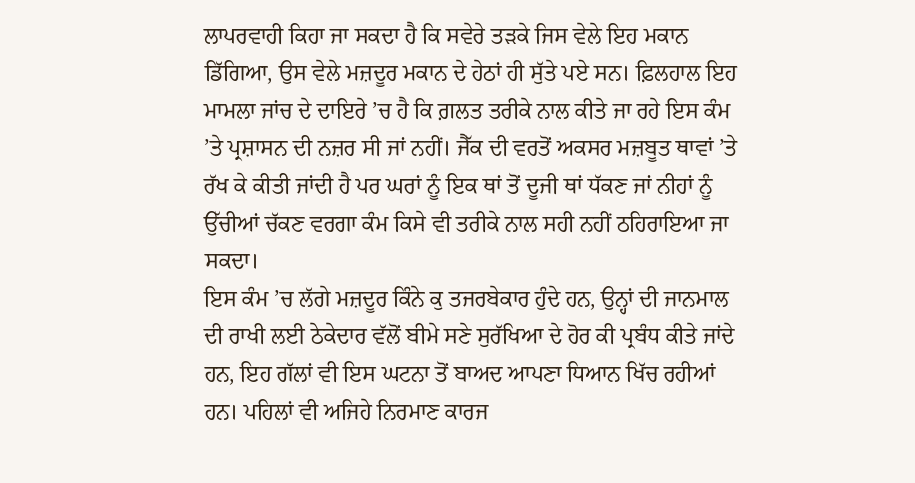ਲਾਪਰਵਾਹੀ ਕਿਹਾ ਜਾ ਸਕਦਾ ਹੈ ਕਿ ਸਵੇਰੇ ਤੜਕੇ ਜਿਸ ਵੇਲੇ ਇਹ ਮਕਾਨ ਡਿੱਗਿਆ, ਉਸ ਵੇਲੇ ਮਜ਼ਦੂਰ ਮਕਾਨ ਦੇ ਹੇਠਾਂ ਹੀ ਸੁੱਤੇ ਪਏ ਸਨ। ਫ਼ਿਲਹਾਲ ਇਹ ਮਾਮਲਾ ਜਾਂਚ ਦੇ ਦਾਇਰੇ ’ਚ ਹੈ ਕਿ ਗ਼ਲਤ ਤਰੀਕੇ ਨਾਲ ਕੀਤੇ ਜਾ ਰਹੇ ਇਸ ਕੰਮ ’ਤੇ ਪ੍ਰਸ਼ਾਸਨ ਦੀ ਨਜ਼ਰ ਸੀ ਜਾਂ ਨਹੀਂ। ਜੈੱਕ ਦੀ ਵਰਤੋਂ ਅਕਸਰ ਮਜ਼ਬੂਤ ਥਾਵਾਂ ’ਤੇ ਰੱਖ ਕੇ ਕੀਤੀ ਜਾਂਦੀ ਹੈ ਪਰ ਘਰਾਂ ਨੂੰ ਇਕ ਥਾਂ ਤੋਂ ਦੂਜੀ ਥਾਂ ਧੱਕਣ ਜਾਂ ਨੀਹਾਂ ਨੂੰ ਉੱਚੀਆਂ ਚੱਕਣ ਵਰਗਾ ਕੰਮ ਕਿਸੇ ਵੀ ਤਰੀਕੇ ਨਾਲ ਸਹੀ ਨਹੀਂ ਠਹਿਰਾਇਆ ਜਾ ਸਕਦਾ।
ਇਸ ਕੰਮ ’ਚ ਲੱਗੇ ਮਜ਼ਦੂਰ ਕਿੰਨੇ ਕੁ ਤਜਰਬੇਕਾਰ ਹੁੰਦੇ ਹਨ, ਉਨ੍ਹਾਂ ਦੀ ਜਾਨਮਾਲ ਦੀ ਰਾਖੀ ਲਈ ਠੇਕੇਦਾਰ ਵੱਲੋਂ ਬੀਮੇ ਸਣੇ ਸੁਰੱਖਿਆ ਦੇ ਹੋਰ ਕੀ ਪ੍ਰਬੰਧ ਕੀਤੇ ਜਾਂਦੇ ਹਨ, ਇਹ ਗੱਲਾਂ ਵੀ ਇਸ ਘਟਨਾ ਤੋਂ ਬਾਅਦ ਆਪਣਾ ਧਿਆਨ ਖਿੱਚ ਰਹੀਆਂ ਹਨ। ਪਹਿਲਾਂ ਵੀ ਅਜਿਹੇ ਨਿਰਮਾਣ ਕਾਰਜ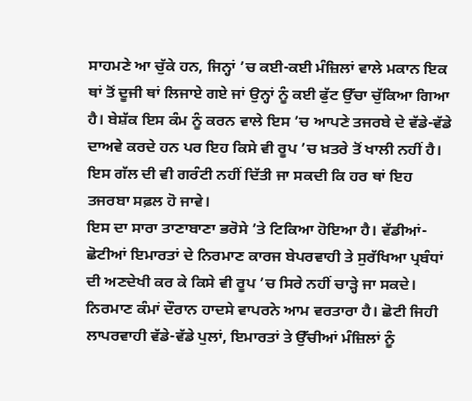ਸਾਹਮਣੇ ਆ ਚੁੱਕੇ ਹਨ, ਜਿਨ੍ਹਾਂ ’ਚ ਕਈ-ਕਈ ਮੰਜ਼ਿਲਾਂ ਵਾਲੇ ਮਕਾਨ ਇਕ ਥਾਂ ਤੋਂ ਦੂਜੀ ਥਾਂ ਲਿਜਾਏ ਗਏ ਜਾਂ ਉਨ੍ਹਾਂ ਨੂੰ ਕਈ ਫੁੱਟ ਉੱਚਾ ਚੁੱਕਿਆ ਗਿਆ ਹੈ। ਬੇਸ਼ੱਕ ਇਸ ਕੰਮ ਨੂੰ ਕਰਨ ਵਾਲੇ ਇਸ ’ਚ ਆਪਣੇ ਤਜਰਬੇ ਦੇ ਵੱਡੇ-ਵੱਡੇ ਦਾਅਵੇ ਕਰਦੇ ਹਨ ਪਰ ਇਹ ਕਿਸੇ ਵੀ ਰੂਪ ’ਚ ਖ਼ਤਰੇ ਤੋਂ ਖਾਲੀ ਨਹੀਂ ਹੈ। ਇਸ ਗੱਲ ਦੀ ਵੀ ਗਰੰਟੀ ਨਹੀਂ ਦਿੱਤੀ ਜਾ ਸਕਦੀ ਕਿ ਹਰ ਥਾਂ ਇਹ ਤਜਰਬਾ ਸਫ਼ਲ ਹੋ ਜਾਵੇ।
ਇਸ ਦਾ ਸਾਰਾ ਤਾਣਾਬਾਣਾ ਭਰੋਸੇ ’ਤੇ ਟਿਕਿਆ ਹੋਇਆ ਹੈ। ਵੱਡੀਆਂ-ਛੋਟੀਆਂ ਇਮਾਰਤਾਂ ਦੇ ਨਿਰਮਾਣ ਕਾਰਜ ਬੇਪਰਵਾਹੀ ਤੇ ਸੁਰੱਖਿਆ ਪ੍ਰਬੰਧਾਂ ਦੀ ਅਣਦੇਖੀ ਕਰ ਕੇ ਕਿਸੇ ਵੀ ਰੂਪ ’ਚ ਸਿਰੇ ਨਹੀਂ ਚਾੜ੍ਹੇ ਜਾ ਸਕਦੇ। ਨਿਰਮਾਣ ਕੰਮਾਂ ਦੌਰਾਨ ਹਾਦਸੇ ਵਾਪਰਨੇ ਆਮ ਵਰਤਾਰਾ ਹੈ। ਛੋਟੀ ਜਿਹੀ ਲਾਪਰਵਾਹੀ ਵੱਡੇ-ਵੱਡੇ ਪੁਲਾਂ, ਇਮਾਰਤਾਂ ਤੇ ਉੱਚੀਆਂ ਮੰਜ਼ਿਲਾਂ ਨੂੰ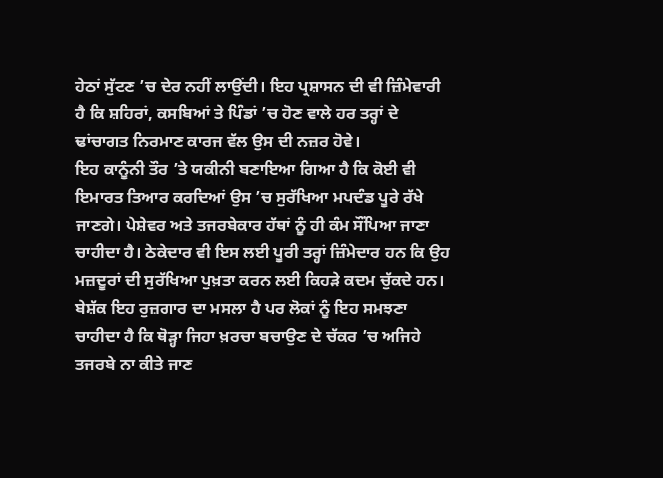ਹੇਠਾਂ ਸੁੱਟਣ ’ਚ ਦੇਰ ਨਹੀਂ ਲਾਉਂਦੀ। ਇਹ ਪ੍ਰਸ਼ਾਸਨ ਦੀ ਵੀ ਜ਼ਿੰਮੇਵਾਰੀ ਹੈ ਕਿ ਸ਼ਹਿਰਾਂ, ਕਸਬਿਆਂ ਤੇ ਪਿੰਡਾਂ ’ਚ ਹੋਣ ਵਾਲੇ ਹਰ ਤਰ੍ਹਾਂ ਦੇ ਢਾਂਚਾਗਤ ਨਿਰਮਾਣ ਕਾਰਜ ਵੱਲ ਉਸ ਦੀ ਨਜ਼ਰ ਹੋਵੇ।
ਇਹ ਕਾਨੂੰਨੀ ਤੌਰ ’ਤੇ ਯਕੀਨੀ ਬਣਾਇਆ ਗਿਆ ਹੈ ਕਿ ਕੋਈ ਵੀ ਇਮਾਰਤ ਤਿਆਰ ਕਰਦਿਆਂ ਉਸ ’ਚ ਸੁਰੱਖਿਆ ਮਪਦੰਡ ਪੂਰੇ ਰੱਖੇ ਜਾਣਗੇ। ਪੇਸ਼ੇਵਰ ਅਤੇ ਤਜਰਬੇਕਾਰ ਹੱਥਾਂ ਨੂੰ ਹੀ ਕੰਮ ਸੌਂਪਿਆ ਜਾਣਾ ਚਾਹੀਦਾ ਹੈ। ਠੇਕੇਦਾਰ ਵੀ ਇਸ ਲਈ ਪੂਰੀ ਤਰ੍ਹਾਂ ਜ਼ਿੰਮੇਦਾਰ ਹਨ ਕਿ ਉਹ ਮਜ਼ਦੂਰਾਂ ਦੀ ਸੁਰੱਖਿਆ ਪੁਖ਼ਤਾ ਕਰਨ ਲਈ ਕਿਹੜੇ ਕਦਮ ਚੁੱਕਦੇ ਹਨ। ਬੇਸ਼ੱਕ ਇਹ ਰੁਜ਼ਗਾਰ ਦਾ ਮਸਲਾ ਹੈ ਪਰ ਲੋਕਾਂ ਨੂੰ ਇਹ ਸਮਝਣਾ ਚਾਹੀਦਾ ਹੈ ਕਿ ਥੋੜ੍ਹਾ ਜਿਹਾ ਖ਼ਰਚਾ ਬਚਾਉਣ ਦੇ ਚੱਕਰ ’ਚ ਅਜਿਹੇ ਤਜਰਬੇ ਨਾ ਕੀਤੇ ਜਾਣ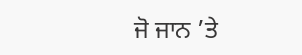ਜੋ ਜਾਨ ’ਤੇ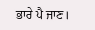ਭਾਰੇ ਪੈ ਜਾਣ।